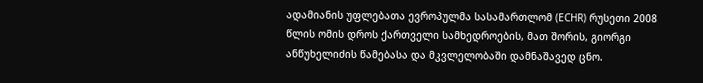ადამიანის უფლებათა ევროპულმა სასამართლომ (ECHR) რუსეთი 2008 წლის ომის დროს ქართველი სამხედროების, მათ შორის, გიორგი ანწუხელიძის წამებასა და მკვლელობაში დამნაშავედ ცნო.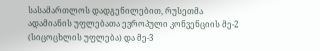სასამართლოს დადგენილებით, რუსეთმა ადამიანის უფლებათა ევროპული კონვენციის მე-2 (სიცოცხლის უფლება) და მე-3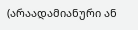(არაადამიანური ან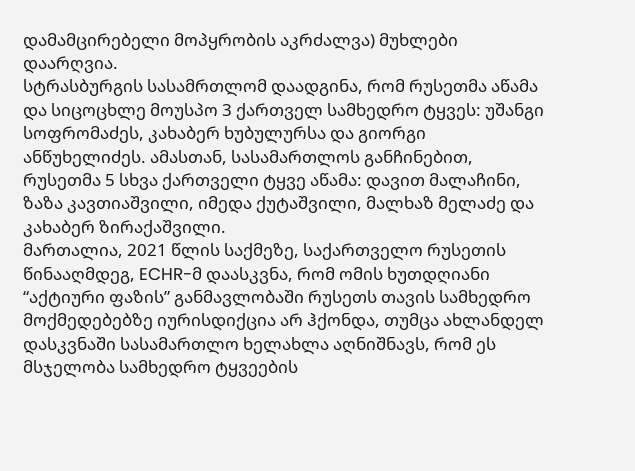დამამცირებელი მოპყრობის აკრძალვა) მუხლები დაარღვია.
სტრასბურგის სასამრთლომ დაადგინა, რომ რუსეთმა აწამა და სიცოცხლე მოუსპო 3 ქართველ სამხედრო ტყვეს: უშანგი სოფრომაძეს, კახაბერ ხუბულურსა და გიორგი ანწუხელიძეს. ამასთან, სასამართლოს განჩინებით, რუსეთმა 5 სხვა ქართველი ტყვე აწამა: დავით მალაჩინი, ზაზა კავთიაშვილი, იმედა ქუტაშვილი, მალხაზ მელაძე და კახაბერ ზირაქაშვილი.
მართალია, 2021 წლის საქმეზე, საქართველო რუსეთის წინააღმდეგ, ECHR-მ დაასკვნა, რომ ომის ხუთდღიანი “აქტიური ფაზის” განმავლობაში რუსეთს თავის სამხედრო მოქმედებებზე იურისდიქცია არ ჰქონდა, თუმცა ახლანდელ დასკვნაში სასამართლო ხელახლა აღნიშნავს, რომ ეს მსჯელობა სამხედრო ტყვეების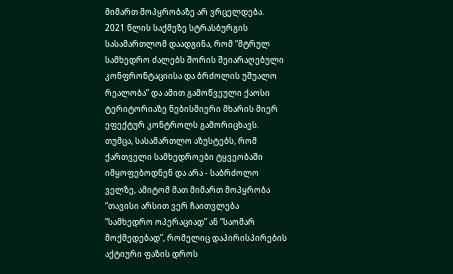მიმართ მოპყრობაზე არ ვრცელდება.
2021 წლის საქმეზე სტრასბურგის სასამართლომ დაადგინა, რომ “მტრულ სამხედრო ძალებს შორის შეიარაღებული კონფრონტაციისა და ბრძოლის უშუალო რეალობა” და ამით გამოწვეული ქაოსი ტერიტორიაზე ნებისმიერი მხარის მიერ ეფექტურ კონტროლს გამორიცხავს. თუმცა, სასამართლო აზუსტებს, რომ ქართველი სამხედროები ტყვეობაში იმყოფებოდნენ და არა - საბრძოლო ველზე, ამიტომ მათ მიმართ მოპყრობა “თავისი არსით ვერ ჩაითვლება “სამხედრო ოპერაციად” ან “საომარ მოქმედებად”, რომელიც დაპირისპირების აქტიური ფაზის დროს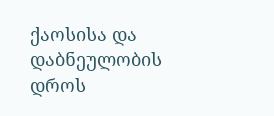ქაოსისა და დაბნეულობის დროს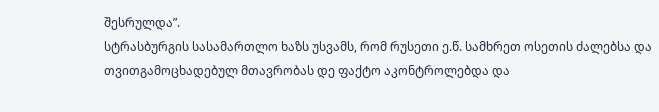შესრულდა”.
სტრასბურგის სასამართლო ხაზს უსვამს, რომ რუსეთი ე.წ. სამხრეთ ოსეთის ძალებსა და თვითგამოცხადებულ მთავრობას დე ფაქტო აკონტროლებდა და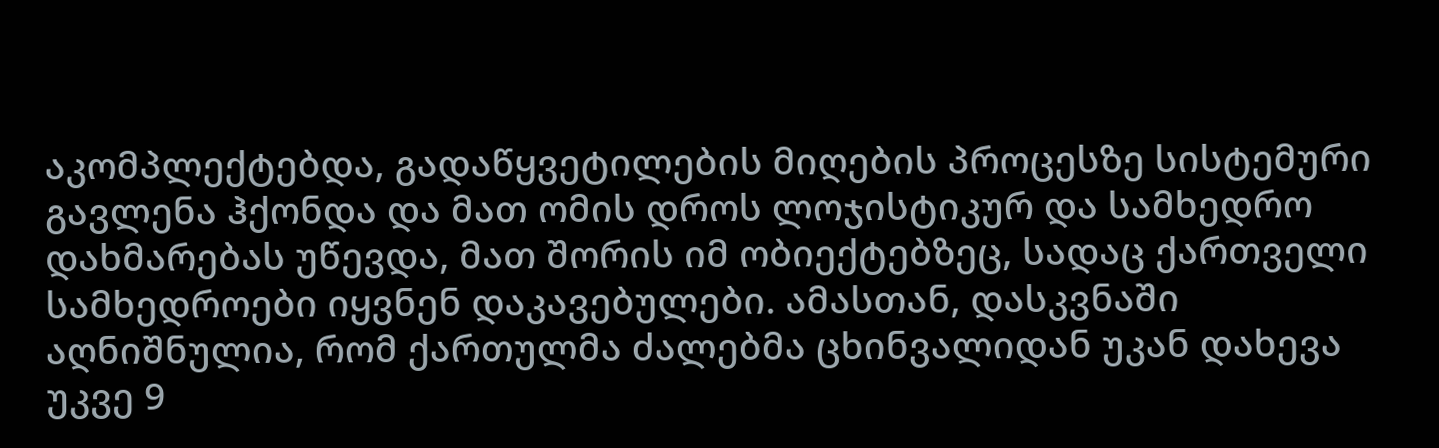აკომპლექტებდა, გადაწყვეტილების მიღების პროცესზე სისტემური გავლენა ჰქონდა და მათ ომის დროს ლოჯისტიკურ და სამხედრო დახმარებას უწევდა, მათ შორის იმ ობიექტებზეც, სადაც ქართველი სამხედროები იყვნენ დაკავებულები. ამასთან, დასკვნაში აღნიშნულია, რომ ქართულმა ძალებმა ცხინვალიდან უკან დახევა უკვე 9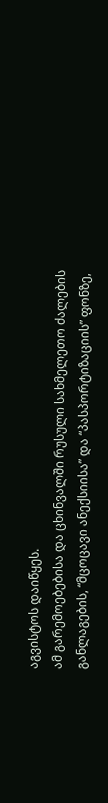აგვისტოს დაიწყეს.
ამ გარემოებებისა და ცხინვალში რუსული სახმელეთო ძალების განლაგების, “მცოცავი ანექსიისა” და “პასპორტიზაციის” ფონზე,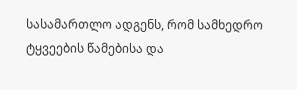სასამართლო ადგენს, რომ სამხედრო ტყვეების წამებისა და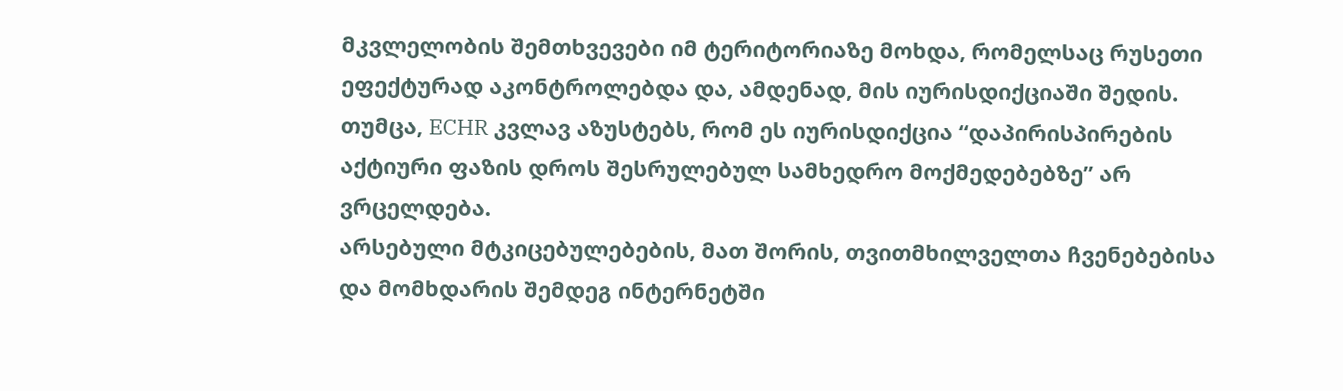მკვლელობის შემთხვევები იმ ტერიტორიაზე მოხდა, რომელსაც რუსეთი ეფექტურად აკონტროლებდა და, ამდენად, მის იურისდიქციაში შედის.
თუმცა, ECHR კვლავ აზუსტებს, რომ ეს იურისდიქცია “დაპირისპირების აქტიური ფაზის დროს შესრულებულ სამხედრო მოქმედებებზე” არ ვრცელდება.
არსებული მტკიცებულებების, მათ შორის, თვითმხილველთა ჩვენებებისა და მომხდარის შემდეგ ინტერნეტში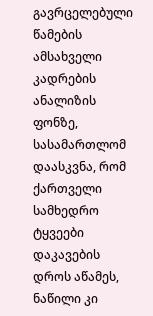გავრცელებული წამების ამსახველი კადრების ანალიზის ფონზე, სასამართლომ დაასკვნა, რომ ქართველი სამხედრო ტყვეები დაკავების დროს აწამეს, ნაწილი კი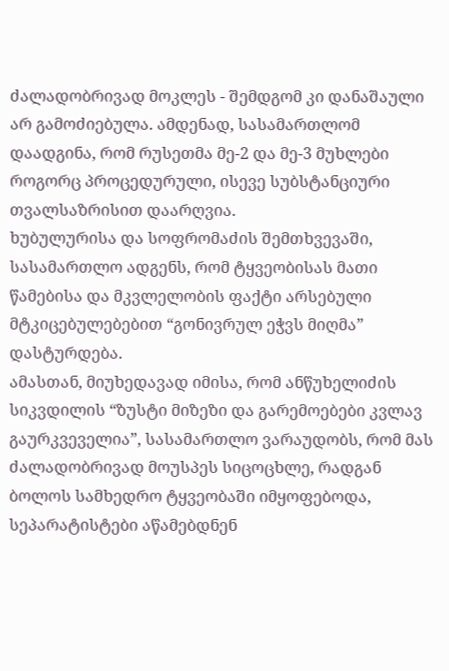ძალადობრივად მოკლეს - შემდგომ კი დანაშაული არ გამოძიებულა. ამდენად, სასამართლომ დაადგინა, რომ რუსეთმა მე-2 და მე-3 მუხლები როგორც პროცედურული, ისევე სუბსტანციური თვალსაზრისით დაარღვია.
ხუბულურისა და სოფრომაძის შემთხვევაში, სასამართლო ადგენს, რომ ტყვეობისას მათი წამებისა და მკვლელობის ფაქტი არსებული მტკიცებულებებით “გონივრულ ეჭვს მიღმა” დასტურდება.
ამასთან, მიუხედავად იმისა, რომ ანწუხელიძის სიკვდილის “ზუსტი მიზეზი და გარემოებები კვლავ გაურკვეველია”, სასამართლო ვარაუდობს, რომ მას ძალადობრივად მოუსპეს სიცოცხლე, რადგან ბოლოს სამხედრო ტყვეობაში იმყოფებოდა, სეპარატისტები აწამებდნენ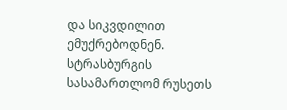და სიკვდილით ემუქრებოდნენ.
სტრასბურგის სასამართლომ რუსეთს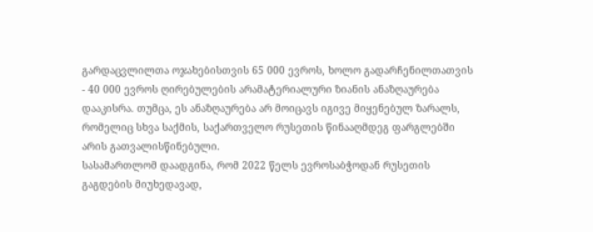გარდაცვლილთა ოჯახებისთვის 65 000 ევროს, ხოლო გადარჩენილთათვის - 40 000 ევროს ღირებულების არამატერიალური ზიანის ანაზღაურება დააკისრა. თუმცა, ეს ანაზღაურება არ მოიცავს იგივე მიყენებულ ზარალს, რომელიც სხვა საქმის, საქართველო რუსეთის წინააღმდეგ ფარგლებში არის გათვალისწინებული.
სასამართლომ დაადგინა, რომ 2022 წელს ევროსაბჭოდან რუსეთის გაგდების მიუხედავად,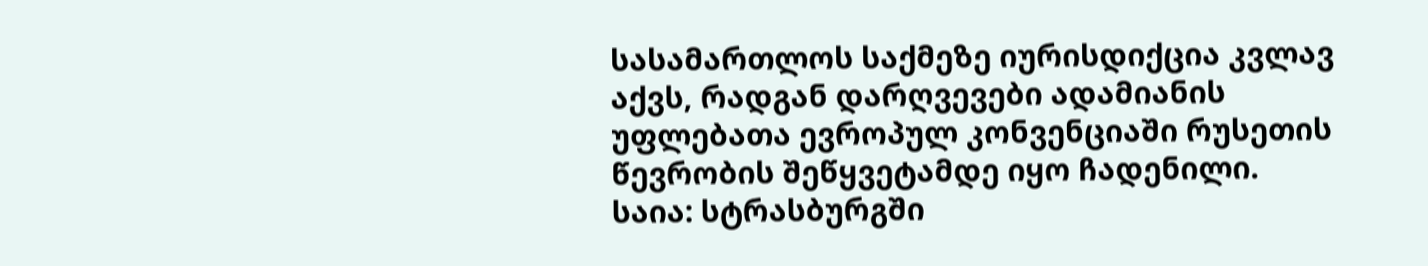სასამართლოს საქმეზე იურისდიქცია კვლავ აქვს, რადგან დარღვევები ადამიანის უფლებათა ევროპულ კონვენციაში რუსეთის წევრობის შეწყვეტამდე იყო ჩადენილი.
საია: სტრასბურგში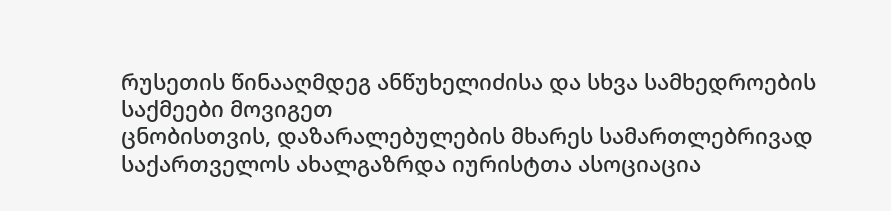რუსეთის წინააღმდეგ ანწუხელიძისა და სხვა სამხედროების საქმეები მოვიგეთ
ცნობისთვის, დაზარალებულების მხარეს სამართლებრივად საქართველოს ახალგაზრდა იურისტთა ასოციაცია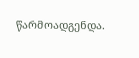წარმოადგენდა.